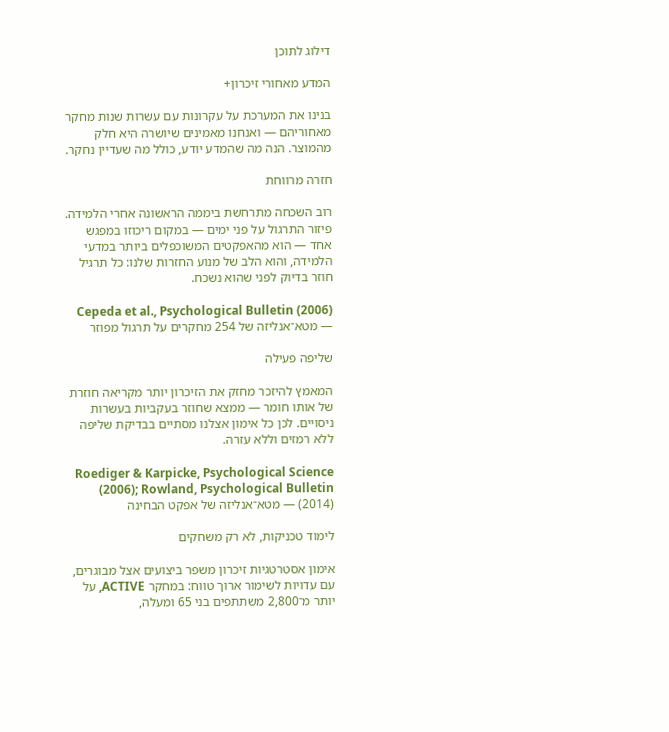דילוג לתוכן

המדע מאחורי זיכרון+

בנינו את המערכת על עקרונות עם עשרות שנות מחקר מאחוריהם — ואנחנו מאמינים שיושרה היא חלק מהמוצר. הנה מה שהמדע יודע, כולל מה שעדיין נחקר.

חזרה מרווחת

רוב השכחה מתרחשת ביממה הראשונה אחרי הלמידה. פיזור התרגול על פני ימים — במקום ריכוזו במפגש אחד — הוא מהאפקטים המשוכפלים ביותר במדעי הלמידה, והוא הלב של מנוע החזרות שלנו: כל תרגיל חוזר בדיוק לפני שהוא נשכח.

Cepeda et al., Psychological Bulletin (2006) — מטא־אנליזה של 254 מחקרים על תרגול מפוזר

שליפה פעילה

המאמץ להיזכר מחזק את הזיכרון יותר מקריאה חוזרת של אותו חומר — ממצא שחוזר בעקביות בעשרות ניסויים. לכן כל אימון אצלנו מסתיים בבדיקת שליפה ללא רמזים וללא עזרה.

Roediger & Karpicke, Psychological Science (2006); Rowland, Psychological Bulletin (2014) — מטא־אנליזה של אפקט הבחינה

לימוד טכניקות, לא רק משחקים

אימון אסטרטגיות זיכרון משפר ביצועים אצל מבוגרים, עם עדויות לשימור ארוך טווח: במחקר ACTIVE, על יותר מ־2,800 משתתפים בני 65 ומעלה,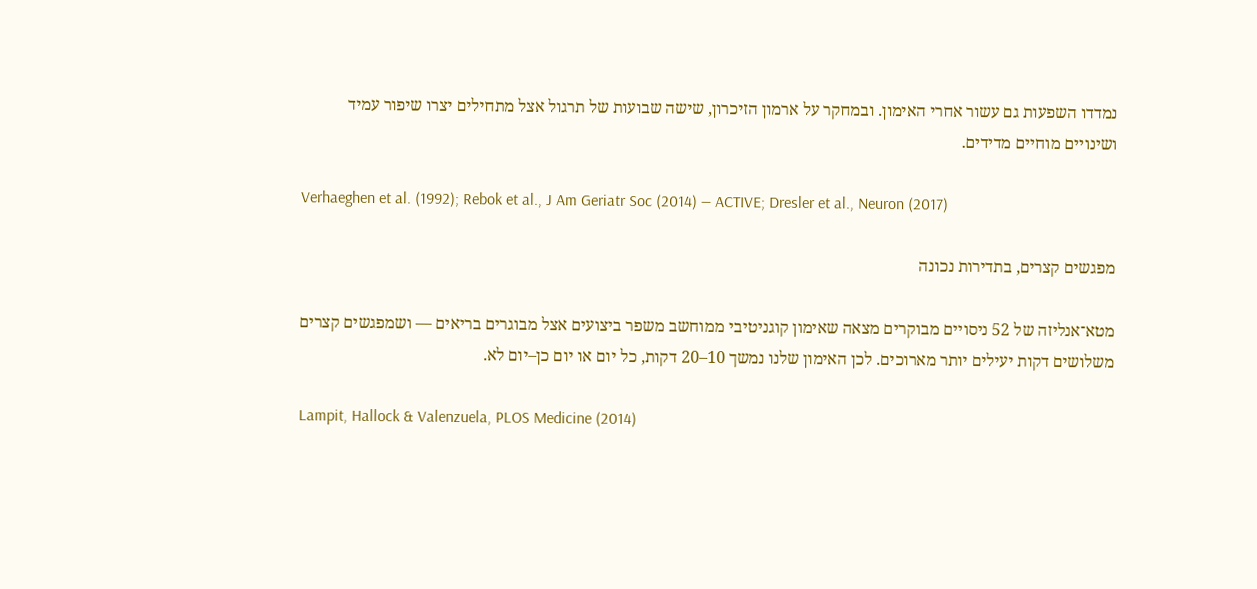נמדדו השפעות גם עשור אחרי האימון. ובמחקר על ארמון הזיכרון, שישה שבועות של תרגול אצל מתחילים יצרו שיפור עמיד ושינויים מוחיים מדידים.

Verhaeghen et al. (1992); Rebok et al., J Am Geriatr Soc (2014) — ACTIVE; Dresler et al., Neuron (2017)

מפגשים קצרים, בתדירות נכונה

מטא־אנליזה של 52 ניסויים מבוקרים מצאה שאימון קוגניטיבי ממוחשב משפר ביצועים אצל מבוגרים בריאים — ושמפגשים קצרים משלושים דקות יעילים יותר מארוכים. לכן האימון שלנו נמשך 10–20 דקות, כל יום או יום כן–יום לא.

Lampit, Hallock & Valenzuela, PLOS Medicine (2014)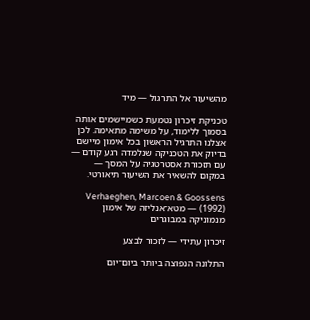מהשיעור אל התרגול — מיד

טכניקת זיכרון נטמעת כשמיישמים אותה בסמוך ללימוד, על משימה מתאימה. לכן אצלנו התרגיל הראשון בכל אימון מיישם בדיוק את הטכניקה שנלמדה רגע קודם — עם תזכורת אסטרטגיה על המסך — במקום להשאיר את השיעור תיאורטי.

Verhaeghen, Marcoen & Goossens (1992) — מטא־אנליזה של אימון מנמוניקה במבוגרים

זיכרון עתידי — לזכור לבצע

התלונה הנפוצה ביותר ביום־יום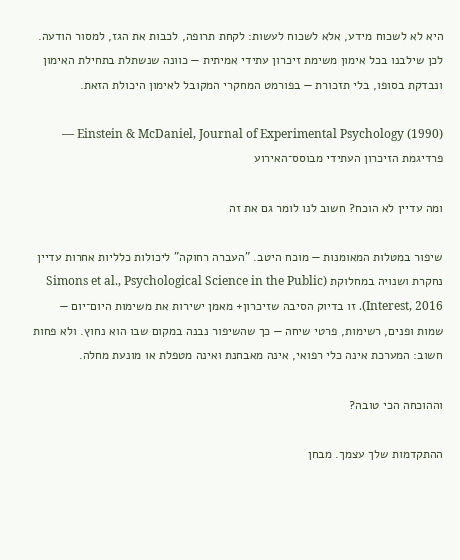היא לא לשכוח מידע, אלא לשכוח לעשות: לקחת תרופה, לכבות את הגז, למסור הודעה. לכן שילבנו בכל אימון משימת זיכרון עתידי אמיתית — כוונה שנשתלת בתחילת האימון ונבדקת בסופו, בלי תזכורת — בפורמט המחקרי המקובל לאימון היכולת הזאת.

Einstein & McDaniel, Journal of Experimental Psychology (1990) — פרדיגמת הזיכרון העתידי מבוסס־האירוע

ומה עדיין לא הוכח? חשוב לנו לומר גם את זה

שיפור במטלות המאומנות — מוכח היטב. "העברה רחוקה" ליכולות כלליות אחרות עדיין נחקרת ושנויה במחלוקת (Simons et al., Psychological Science in the Public Interest, 2016). זו בדיוק הסיבה שזיכרון+ מאמן ישירות את משימות היום־יום — שמות ופנים, רשימות, פרטי שיחה — כך שהשיפור נבנה במקום שבו הוא נחוץ. ולא פחות חשוב: המערכת אינה כלי רפואי, אינה מאבחנת ואינה מטפלת או מונעת מחלה.

וההוכחה הכי טובה?

ההתקדמות שלך עצמך. מבחן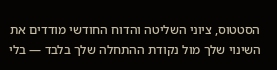הסטטוס, ציוני השליטה והדוח החודשי מודדים את השינוי שלך מול נקודת ההתחלה שלך בלבד — בלי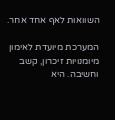השוואות לאף אחד אחר.

המערכת מיועדת לאימון מיומנויות זיכרון, קשב וחשיבה. היא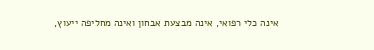אינה כלי רפואי, אינה מבצעת אבחון ואינה מחליפה ייעוץ,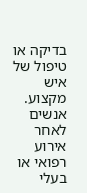בדיקה או טיפול של איש מקצוע. אנשים לאחר אירוע רפואי או בעלי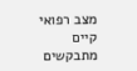מצב רפואי קיים מתבקשים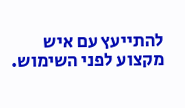להתייעץ עם איש מקצוע לפני השימוש.